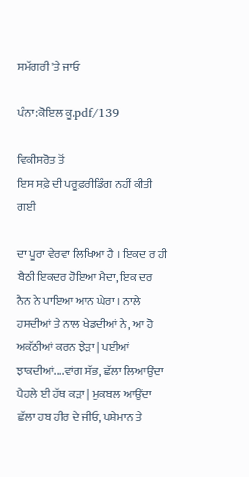ਸਮੱਗਰੀ 'ਤੇ ਜਾਓ

ਪੰਨਾ:ਕੋਇਲ ਕੂ.pdf/139

ਵਿਕੀਸਰੋਤ ਤੋਂ
ਇਸ ਸਫ਼ੇ ਦੀ ਪਰੂਫ਼ਰੀਡਿੰਗ ਨਹੀਂ ਕੀਤੀ ਗਈ

ਦਾ ਪੂਰਾ ਵੇਰਵਾ ਲਿਖਿਆ ਹੈ । ਇਕਦ ਰ ਹੀ ਬੈਠੀ ਇਕਦਰ ਹੋਇਆ ਮੈਦਾ, ਇਕ ਦਰ ਨੈਨ ਨੇ ਪਾਇਆ ਆਨ ਘੇਰਾ । ਨਾਲੇ ਹਸਦੀਆਂ ਤੇ ਨਾਲ ਖੇਡਦੀਆਂ ਨੇ, ਆ ਹੋ ਅਕੱਠੀਆਂ ਕਰਨ ਝੇੜਾ | ਪਈਆਂ ਝਾਕਦੀਆਂ....ਵਾਂਗ ਸੱਭ, ਛੱਲਾ ਲਿਆਉਂਦਾ ਪੈਹਲੇ ਈ ਹੱਥ ਕੜਾ | ਮੁਕਬਲ ਆਉਂਦਾ ਛੱਲਾ ਹਬ ਹੀਰ ਦੇ ਜੀਓ, ਪਸ਼ੇਮਾਨ ਤੇ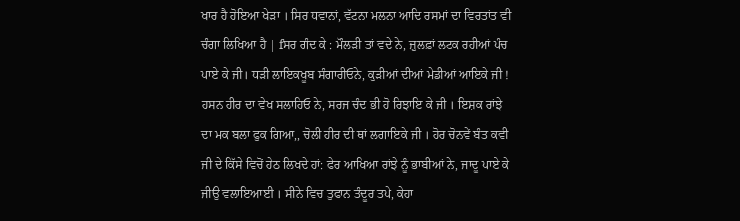ਖਾਰ ਹੈ ਹੋਇਆ ਖੇੜਾ । ਸਿਰ ਧਵਾਨਾਂ, ਵੱਟਨਾ ਮਲਨਾ ਆਦਿ ਰਸਮਾਂ ਦਾ ਵਿਰਤਾਂਤ ਵੀ ਚੰਗਾ ਲਿਖਿਆ ਹੈ | fਸਰ ਗੰਦ ਕੇ : ਮੌਲੜੀ ਤਾਂ ਵਦੇ ਨੇ, ਜ਼ੁਲਫ਼ਾਂ ਲਟਕ ਰਹੀਆਂ ਪੰਚ ਪਾਏ ਕੇ ਜੀ। ਧੜੀ ਲਾਇਕਖੂਬ ਸੰਗਾਰੀਓਨੇ, ਕੁੜੀਆਂ ਦੀਆਂ ਮੇਡੀਆਂ ਆਇਕੇ ਜੀ ! ਹਸਨ ਹੀਰ ਦਾ ਵੇਖ ਸਲਾਹਿਓ ਨੇ, ਸਰਜ ਚੰਦ ਭੀ ਹੋ ਰਿਝਾਇ ਕੇ ਜੀ । ਇਸ਼ਕ ਰਾਂਝੇ ਦਾ ਮਕ ਬਲਾ ਫੁਕ ਗਿਆ,, ਚੋਲੀ ਹੀਰ ਦੀ ਥਾਂ ਲਗਾਇਕੇ ਜੀ । ਹੋਰ ਚੋਨਵੇਂ ਬੰਤ ਕਵੀ ਜੀ ਦੇ ਕਿੱਸੇ ਵਿਚੋਂ ਹੇਠ ਲਿਖਦੇ ਹਾਂ: ਫੇਰ ਆਖਿਆ ਰਾਂਝੇ ਨੂੰ ਭਾਬੀਆਂ ਨੇ, ਜਾਦੂ ਪਾਏ ਕੇ ਜੀਉ ਵਲਾਇਆਈ । ਸੀਨੇ ਵਿਚ ਤੁਫਾਨ ਤੰਦੂਰ ਤਪੇ, ਕੇਹਾ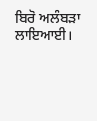ਬਿਰੋ ਅਲੰਬੜਾ ਲਾਇਆਈ।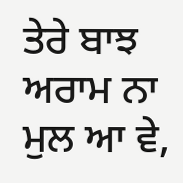ਤੇਰੇ ਬਾਝ ਅਰਾਮ ਨਾ ਮੁਲ ਆ ਵੇ,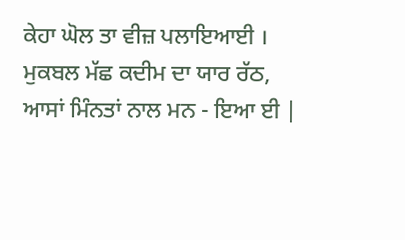ਕੇਹਾ ਘੋਲ ਤਾ ਵੀਜ਼ ਪਲਾਇਆਈ । ਮੁਕਬਲ ਮੱਛ ਕਦੀਮ ਦਾ ਯਾਰ ਰੱਠ, ਆਸਾਂ ਮਿੰਨਤਾਂ ਨਾਲ ਮਨ - ਇਆ ਈ |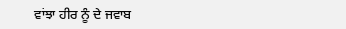ਵਾਂਝਾ ਹੀਰ ਨੂੰ ਦੇ ਜਵਾਬ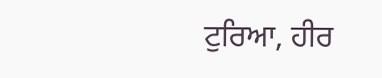ਟੁਰਿਆ, ਹੀਰ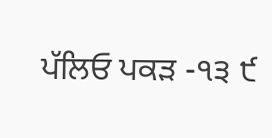ਪੱਲਿਓ ਪਕੜ -੧੩ ੯